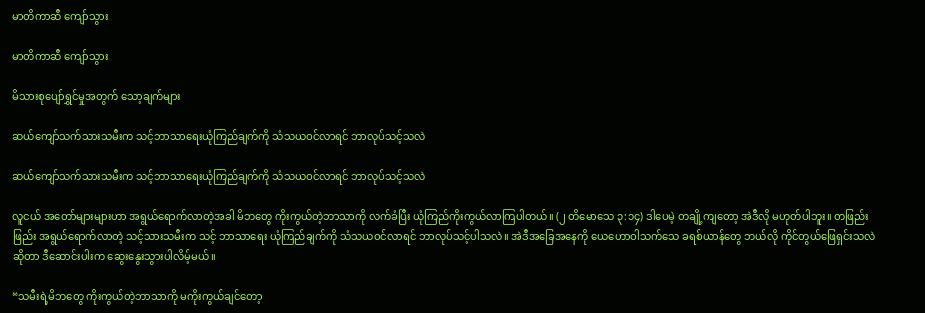မာတိကာဆီ ကျော်သွား

မာတိကာဆီ ကျော်သွား

မိသားစုပျော်ရွှင်မှုအတွက် သော့ချက်များ

ဆယ်ကျော်သက်သားသမီးက သင့်ဘာသာရေးယုံကြည်ချက်ကို သံသယဝင်လာရင် ဘာလုပ်သင့်သလဲ

ဆယ်ကျော်သက်သားသမီးက သင့်ဘာသာရေးယုံကြည်ချက်ကို သံသယဝင်လာရင် ဘာလုပ်သင့်သလဲ

လူငယ် အတော်များများဟာ အရွယ်ရောက်လာတဲ့အခါ မိဘတွေ ကိုးကွယ်တဲ့ဘာသာကို လက်ခံပြီး ယုံကြည်ကိုးကွယ်လာကြပါတယ်။ (၂ တိမောသေ ၃:၁၄) ဒါပေမဲ့ တချို့ကျတော့ အဲဒီလို မဟုတ်ပါဘူး။ တဖြည်းဖြည်း အရွယ်ရောက်လာတဲ့ သင့်သားသမီးက သင့် ဘာသာရေး ယုံကြည်ချက်ကို သံသယဝင်လာရင် ဘာလုပ်သင့်ပါသလဲ။ အဲဒီအခြေအနေကို ယေဟောဝါသက်သေ ခရစ်ယာန်တွေ ဘယ်လို ကိုင်တွယ်ဖြေရှင်းသလဲဆိုတာ ဒီဆောင်းပါးက ဆွေးနွေးသွားပါလိမ့်မယ်။

“သမီးရဲ့မိဘတွေ ကိုးကွယ်တဲ့ဘာသာကို မကိုးကွယ်ချင်တော့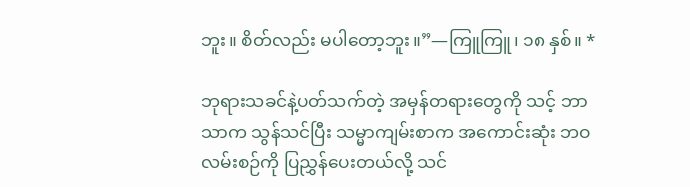ဘူး။ စိတ်လည်း မပါတော့ဘူး။”—ကြူကြူ၊ ၁၈ နှစ်။ *

ဘုရားသခင်နဲ့ပတ်သက်တဲ့ အမှန်တရားတွေကို သင့် ဘာသာက သွန်သင်ပြီး သမ္မာကျမ်းစာက အကောင်းဆုံး ဘဝလမ်းစဉ်ကို ပြညွှန်ပေးတယ်လို့ သင်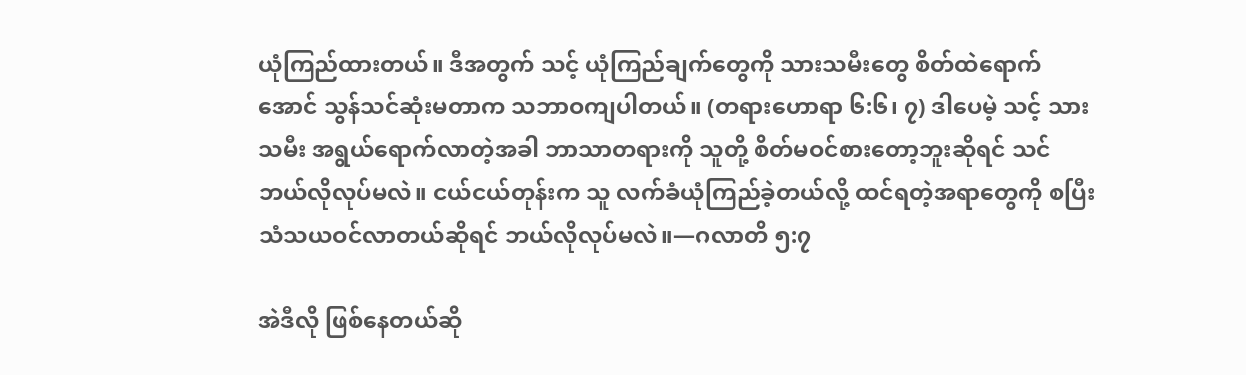ယုံကြည်ထားတယ်။ ဒီအတွက် သင့် ယုံကြည်ချက်တွေကို သားသမီးတွေ စိတ်ထဲရောက်အောင် သွန်သင်ဆုံးမတာက သဘာဝကျပါတယ်။ (တရားဟောရာ ၆:၆၊ ၇) ဒါပေမဲ့ သင့် သားသမီး အရွယ်ရောက်လာတဲ့အခါ ဘာသာတရားကို သူတို့ စိတ်မဝင်စားတော့ဘူးဆိုရင် သင် ဘယ်လိုလုပ်မလဲ။ ငယ်ငယ်တုန်းက သူ လက်ခံယုံကြည်ခဲ့တယ်လို့ ထင်ရတဲ့အရာတွေကို စပြီး သံသယဝင်လာတယ်ဆိုရင် ဘယ်လိုလုပ်မလဲ။—ဂလာတိ ၅:၇

အဲဒီလို ဖြစ်နေတယ်ဆို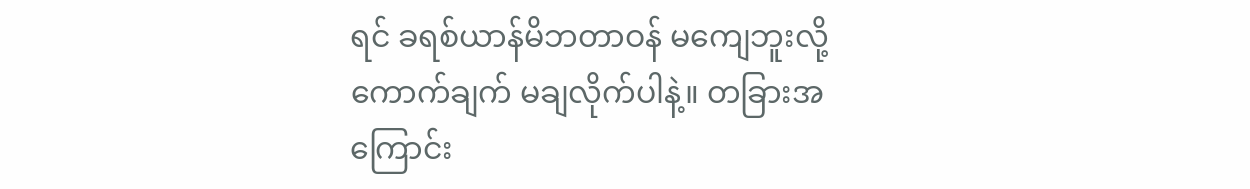ရင် ခရစ်ယာန်မိဘတာဝန် မကျေဘူးလို့ ကောက်ချက် မချလိုက်ပါနဲ့။ တခြားအကြောင်း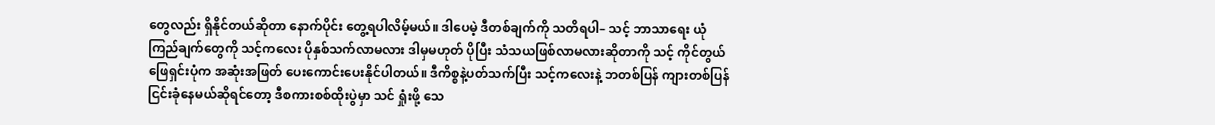တွေလည်း ရှိနိုင်တယ်ဆိုတာ နောက်ပိုင်း တွေ့ရပါလိမ့်မယ်။ ဒါပေမဲ့ ဒီတစ်ချက်ကို သတိရပါ– သင့် ဘာသာရေး ယုံကြည်ချက်တွေကို သင့်ကလေး ပိုနှစ်သက်လာမလား ဒါမှမဟုတ် ပိုပြီး သံသယဖြစ်လာမလားဆိုတာကို သင့် ကိုင်တွယ်ဖြေရှင်းပုံက အဆုံးအဖြတ် ပေးကောင်းပေးနိုင်ပါတယ်။ ဒီကိစ္စနဲ့ပတ်သက်ပြီး သင့်ကလေးနဲ့ ဘတစ်ပြန် ကျားတစ်ပြန် ငြင်းခုံနေမယ်ဆိုရင်တော့ ဒီစကားစစ်ထိုးပွဲမှာ သင် ရှုံးဖို့ သေ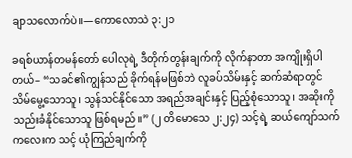ချာသလောက်ပဲ။—ကောလောသဲ ၃:၂၁

ခရစ်ယာန်တမန်တော် ပေါလုရဲ့ ဒီတိုက်တွန်းချက်ကို လိုက်နာတာ အကျိုးရှိပါတယ်– “သခင်၏ကျွန်သည် ခိုက်ရန်မဖြစ်ဘဲ လူခပ်သိမ်းနှင့် ဆက်ဆံရာတွင် သိမ်မွေ့သောသူ၊ သွန်သင်နိုင်သော အရည်အချင်းနှင့် ပြည့်စုံသောသူ၊ အဆိုးကို သည်းခံနိုင်သောသူ ဖြစ်ရမည်။” (၂ တိမောသေ ၂:၂၄) သင့်ရဲ့ ဆယ်ကျော်သက်ကလေးက သင့် ယုံကြည်ချက်ကို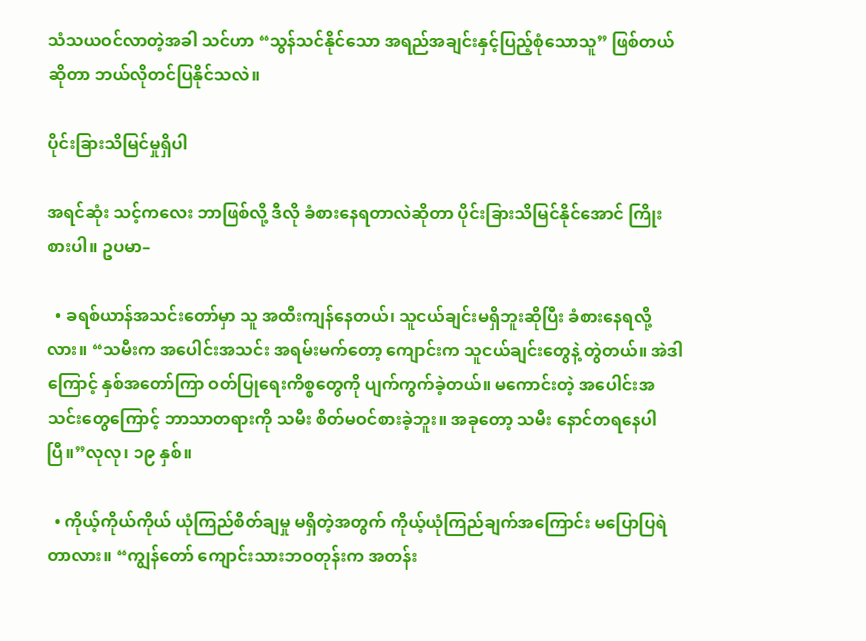သံသယဝင်လာတဲ့အခါ သင်ဟာ “သွန်သင်နိုင်သော အရည်အချင်းနှင့်ပြည့်စုံသောသူ” ဖြစ်တယ်ဆိုတာ ဘယ်လိုတင်ပြနိုင်သလဲ။

ပိုင်းခြားသိမြင်မှုရှိပါ

အရင်ဆုံး သင့်ကလေး ဘာဖြစ်လို့ ဒီလို ခံစားနေရတာလဲဆိုတာ ပိုင်းခြားသိမြင်နိုင်အောင် ကြိုးစားပါ။ ဥပမာ–

  • ခရစ်ယာန်အသင်းတော်မှာ သူ အထီးကျန်နေတယ်၊ သူငယ်ချင်းမရှိဘူးဆိုပြီး ခံစားနေရလို့လား။ “သမီးက အပေါင်းအသင်း အရမ်းမက်တော့ ကျောင်းက သူငယ်ချင်းတွေနဲ့ တွဲတယ်။ အဲဒါကြောင့် နှစ်အတော်ကြာ ဝတ်ပြုရေးကိစ္စတွေကို ပျက်ကွက်ခဲ့တယ်။ မကောင်းတဲ့ အပေါင်းအသင်းတွေကြောင့် ဘာသာတရားကို သမီး စိတ်မဝင်စားခဲ့ဘူး။ အခုတော့ သမီး နောင်တရနေပါပြီ။”လုလု၊ ၁၉ နှစ်။

  • ကိုယ့်ကိုယ်ကိုယ် ယုံကြည်စိတ်ချမှု မရှိတဲ့အတွက် ကိုယ့်ယုံကြည်ချက်အကြောင်း မပြောပြရဲတာလား။ “ကျွန်တော် ကျောင်းသားဘဝတုန်းက အတန်း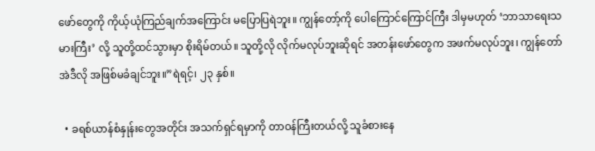ဖော်တွေကို ကိုယ့်ယုံကြည်ချက်အကြောင်း မပြောပြရဲဘူး။ ကျွန်တော့်ကို ပေါကြောင်ကြောင်ကြီး ဒါမှမဟုတ် ‘ဘာသာရေးသမားကြီး’ လို့ သူတို့ထင်သွားမှာ စိုးရိမ်တယ်။ သူတို့လို လိုက်မလုပ်ဘူးဆိုရင် အတန်းဖော်တွေက အဖက်မလုပ်ဘူး၊ ကျွန်တော် အဲဒီလို အဖြစ်မခံချင်ဘူး။”ရဲရင့်၊ ၂၃ နှစ်။

  • ခရစ်ယာန်စံနှုန်းတွေအတိုင်း အသက်ရှင်ရမှာကို တာဝန်ကြီးတယ်လို့ သူခံစားနေ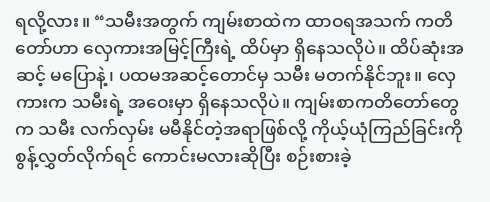ရလို့လား။ “သမီးအတွက် ကျမ်းစာထဲက ထာဝရအသက် ကတိတော်ဟာ လှေကားအမြင့်ကြီးရဲ့ ထိပ်မှာ ရှိနေသလိုပဲ။ ထိပ်ဆုံးအဆင့် မပြောနဲ့၊ ပထမအဆင့်တောင်မှ သမီး မတက်နိုင်ဘူး။ လှေကားက သမီးရဲ့ အဝေးမှာ ရှိနေသလိုပဲ။ ကျမ်းစာကတိတော်တွေက သမီး လက်လှမ်း မမီနိုင်တဲ့အရာဖြစ်လို့ ကိုယ့်ယုံကြည်ခြင်းကို စွန့်လွှတ်လိုက်ရင် ကောင်းမလားဆိုပြီး စဉ်းစားခဲ့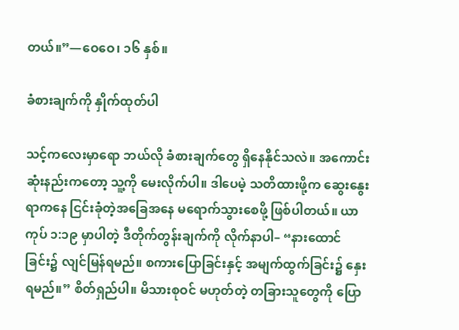တယ်။”—ဝေဝေ၊ ၁၆ နှစ်။

ခံစားချက်ကို နှိုက်ထုတ်ပါ

သင့်ကလေးမှာရော ဘယ်လို ခံစားချက်တွေ ရှိနေနိုင်သလဲ။ အကောင်းဆုံးနည်းကတော့ သူ့ကို မေးလိုက်ပါ။ ဒါပေမဲ့ သတိထားဖို့က ဆွေးနွေးရာကနေ ငြင်းခုံတဲ့အခြေအနေ မရောက်သွားစေဖို့ ဖြစ်ပါတယ်။ ယာကုပ် ၁:၁၉ မှာပါတဲ့ ဒီတိုက်တွန်းချက်ကို လိုက်နာပါ– “နားထောင်ခြင်း၌ လျင်မြန်ရမည်။ စကားပြောခြင်းနှင့် အမျက်ထွက်ခြင်း၌ နှေးရမည်။” စိတ်ရှည်ပါ။ မိသားစုဝင် မဟုတ်တဲ့ တခြားသူတွေကို ပြော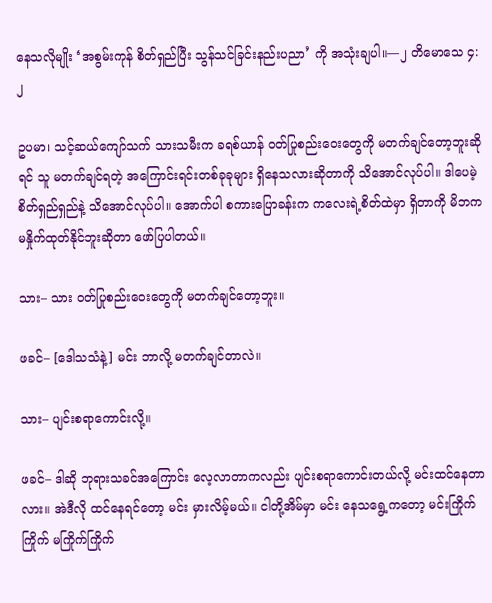နေသလိုမျိုး ‘အစွမ်းကုန် စိတ်ရှည်ပြီး သွန်သင်ခြင်းနည်းပညာ’ ကို အသုံးချပါ။—၂ တိမောသေ ၄:၂

ဥပမာ၊ သင့်ဆယ်ကျော်သက် သားသမီးက ခရစ်ယာန် ဝတ်ပြုစည်းဝေးတွေကို မတက်ချင်တော့ဘူးဆိုရင် သူ မတက်ချင်ရတဲ့ အကြောင်းရင်းတစ်ခုခုများ ရှိနေသလားဆိုတာကို သိအောင်လုပ်ပါ။ ဒါပေမဲ့ စိတ်ရှည်ရှည်နဲ့ သိအောင်လုပ်ပါ။ အောက်ပါ စကားပြောခန်းက ကလေးရဲ့စိတ်ထဲမှာ ရှိတာကို မိဘက မနှိုက်ထုတ်နိုင်ဘူးဆိုတာ ဖော်ပြပါတယ်။

သား– သား ဝတ်ပြုစည်းဝေးတွေကို မတက်ချင်တော့ဘူး။

ဖခင်– [ဒေါသသံနဲ့] မင်း ဘာလို့ မတက်ချင်တာလဲ။

သား– ပျင်းစရာကောင်းလို့။

ဖခင်– ဒါဆို ဘုရားသခင်အကြောင်း လေ့လာတာကလည်း ပျင်းစရာကောင်းတယ်လို့ မင်းထင်နေတာလား။ အဲဒီလို ထင်နေရင်တော့ မင်း မှားလိမ့်မယ်။ ငါတို့အိမ်မှာ မင်း နေသရွေ့ကတော့ မင်းကြိုက်ကြိုက် မကြိုက်ကြိုက်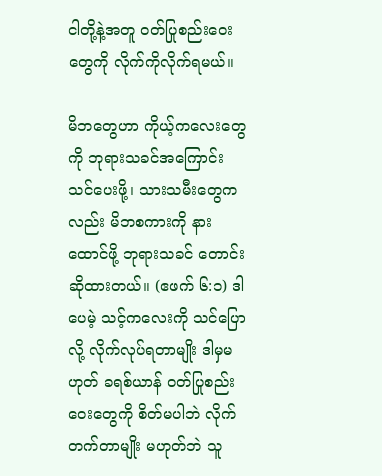ငါတို့နဲ့အတူ ဝတ်ပြုစည်းဝေးတွေကို လိုက်ကိုလိုက်ရမယ်။

မိဘတွေဟာ ကိုယ့်ကလေးတွေကို ဘုရားသခင်အကြောင်း သင်ပေးဖို့၊ သားသမီးတွေကလည်း မိဘစကားကို နားထောင်ဖို့ ဘုရားသခင် တောင်းဆိုထားတယ်။ (ဧဖက် ၆:၁) ဒါပေမဲ့ သင့်ကလေးကို သင်ပြောလို့ လိုက်လုပ်ရတာမျိုး ဒါမှမဟုတ် ခရစ်ယာန် ဝတ်ပြုစည်းဝေးတွေကို စိတ်မပါဘဲ လိုက်တက်တာမျိုး မဟုတ်ဘဲ သူ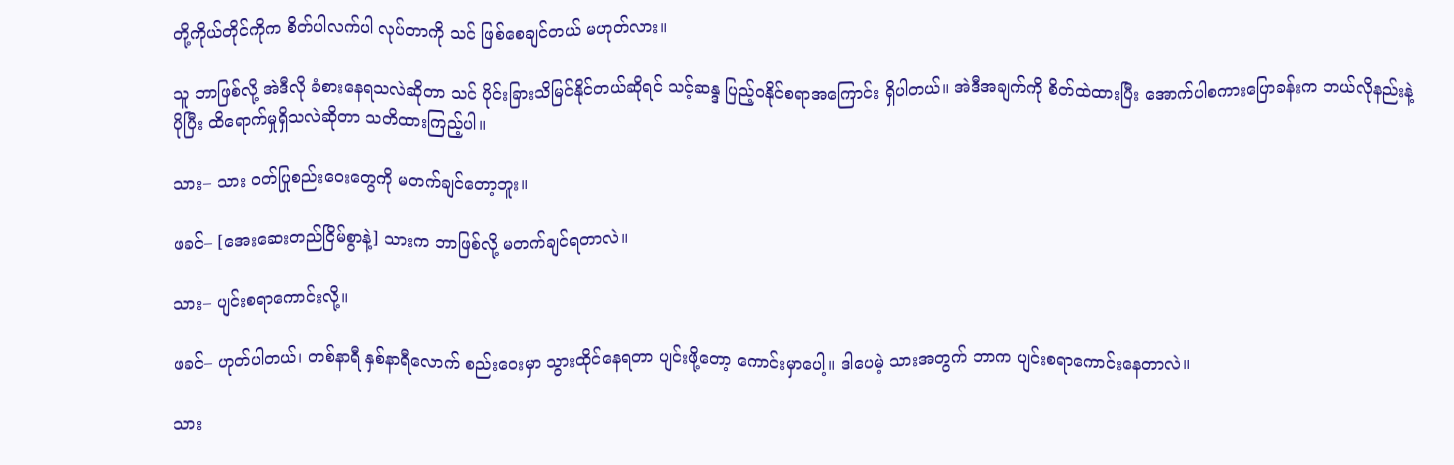တို့ကိုယ်တိုင်ကိုက စိတ်ပါလက်ပါ လုပ်တာကို သင် ဖြစ်စေချင်တယ် မဟုတ်လား။

သူ ဘာဖြစ်လို့ အဲဒီလို ခံစားနေရသလဲဆိုတာ သင် ပိုင်းခြားသိမြင်နိုင်တယ်ဆိုရင် သင့်ဆန္ဒ ပြည့်ဝနိုင်စရာအကြောင်း ရှိပါတယ်။ အဲဒီအချက်ကို စိတ်ထဲထားပြီး အောက်ပါစကားပြောခန်းက ဘယ်လိုနည်းနဲ့ ပိုပြီး ထိရောက်မှုရှိသလဲဆိုတာ သတိထားကြည့်ပါ။

သား– သား ဝတ်ပြုစည်းဝေးတွေကို မတက်ချင်တော့ဘူး။

ဖခင်– [အေးဆေးတည်ငြိမ်စွာနဲ့] သားက ဘာဖြစ်လို့ မတက်ချင်ရတာလဲ။

သား– ပျင်းစရာကောင်းလို့။

ဖခင်– ဟုတ်ပါတယ်၊ တစ်နာရီ နှစ်နာရီလောက် စည်းဝေးမှာ သွားထိုင်နေရတာ ပျင်းဖို့တော့ ကောင်းမှာပေါ့။ ဒါပေမဲ့ သားအတွက် ဘာက ပျင်းစရာကောင်းနေတာလဲ။

သား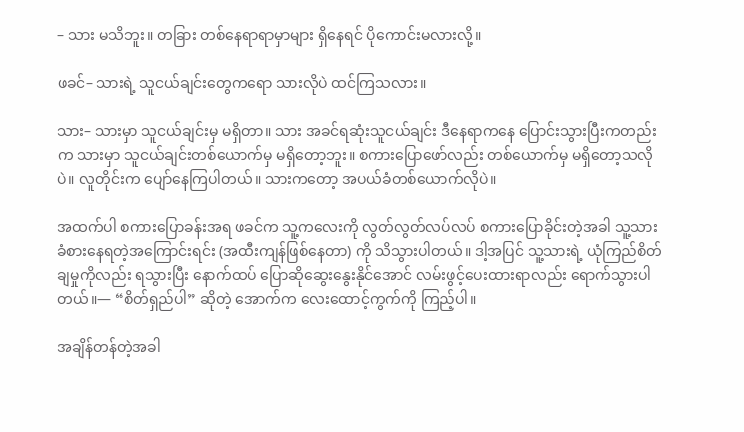– သား မသိဘူး။ တခြား တစ်နေရာရာမှာများ ရှိနေရင် ပိုကောင်းမလားလို့။

ဖခင်– သားရဲ့ သူငယ်ချင်းတွေကရော သားလိုပဲ ထင်ကြသလား။

သား– သားမှာ သူငယ်ချင်းမှ မရှိတာ။ သား အခင်ရဆုံးသူငယ်ချင်း ဒီနေရာကနေ ပြောင်းသွားပြီးကတည်းက သားမှာ သူငယ်ချင်းတစ်ယောက်မှ မရှိတော့ဘူး။ စကားပြောဖော်လည်း တစ်ယောက်မှ မရှိတော့သလိုပဲ။ လူတိုင်းက ပျော်နေကြပါတယ်။ သားကတော့ အပယ်ခံတစ်ယောက်လိုပဲ။

အထက်ပါ စကားပြောခန်းအရ ဖခင်က သူ့ကလေးကို လွတ်လွတ်လပ်လပ် စကားပြောခိုင်းတဲ့အခါ သူ့သား ခံစားနေရတဲ့အကြောင်းရင်း (အထီးကျန်ဖြစ်နေတာ) ကို သိသွားပါတယ်။ ဒါ့အပြင် သူ့သားရဲ့ ယုံကြည်စိတ်ချမှုကိုလည်း ရသွားပြီး နောက်ထပ် ပြောဆိုဆွေးနွေးနိုင်အောင် လမ်းဖွင့်ပေးထားရာလည်း ရောက်သွားပါတယ်။— “စိတ်ရှည်ပါ” ဆိုတဲ့ အောက်က လေးထောင့်ကွက်ကို ကြည့်ပါ။

အချိန်တန်တဲ့အခါ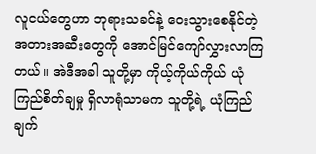လူငယ်တွေဟာ ဘုရားသခင်နဲ့ ဝေးသွားစေနိုင်တဲ့ အတားအဆီးတွေကို အောင်မြင်ကျော်လွှားလာကြတယ်။ အဲဒီအခါ သူတို့မှာ ကိုယ့်ကိုယ်ကိုယ် ယုံကြည်စိတ်ချမှု ရှိလာရုံသာမက သူတို့ရဲ့ ယုံကြည်ချက်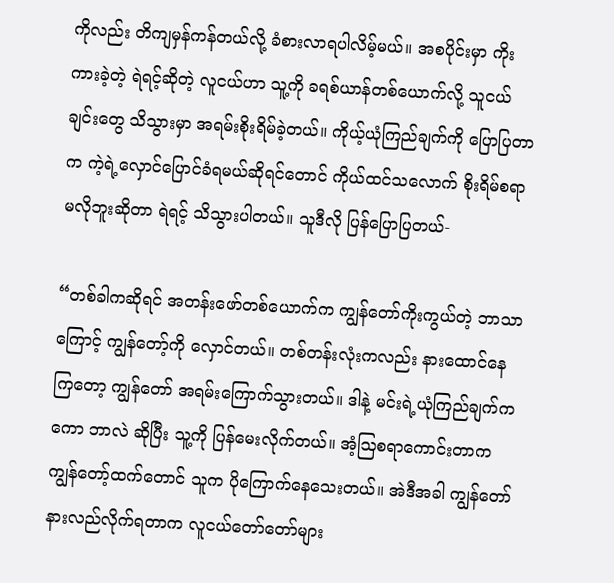ကိုလည်း တိကျမှန်ကန်တယ်လို့ ခံစားလာရပါလိမ့်မယ်။ အစပိုင်းမှာ ကိုးကားခဲ့တဲ့ ရဲရင့်ဆိုတဲ့ လူငယ်ဟာ သူ့ကို ခရစ်ယာန်တစ်ယောက်လို့ သူငယ်ချင်းတွေ သိသွားမှာ အရမ်းစိုးရိမ်ခဲ့တယ်။ ကိုယ့်ယုံကြည်ချက်ကို ပြောပြတာက ကဲ့ရဲ့လှောင်ပြောင်ခံရမယ်ဆိုရင်တောင် ကိုယ်ထင်သလောက် စိုးရိမ်စရာမလိုဘူးဆိုတာ ရဲရင့် သိသွားပါတယ်။ သူဒီလို ပြန်ပြောပြတယ်-

“တစ်ခါကဆိုရင် အတန်းဖော်တစ်ယောက်က ကျွန်တော်ကိုးကွယ်တဲ့ ဘာသာကြောင့် ကျွန်တော့်ကို လှောင်တယ်။ တစ်တန်းလုံးကလည်း နားထောင်နေကြတော့ ကျွန်တော် အရမ်းကြောက်သွားတယ်။ ဒါနဲ့ မင်းရဲ့ယုံကြည်ချက်ကကော ဘာလဲ ဆိုပြီး သူ့ကို ပြန်မေးလိုက်တယ်။ အံ့ဩစရာကောင်းတာက ကျွန်တော့်ထက်တောင် သူက ပိုကြောက်နေသေးတယ်။ အဲဒီအခါ ကျွန်တော် နားလည်လိုက်ရတာက လူငယ်တော်တော်များ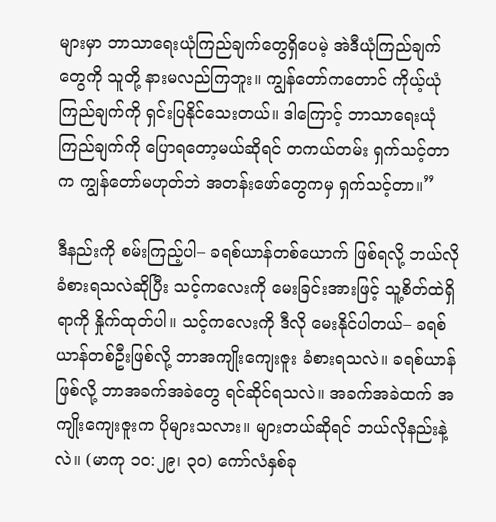များမှာ ဘာသာရေးယုံကြည်ချက်တွေရှိပေမဲ့ အဲဒီယုံကြည်ချက်တွေကို သူတို့ နားမလည်ကြဘူး။ ကျွန်တော်ကတောင် ကိုယ့်ယုံကြည်ချက်ကို ရှင်းပြနိုင်သေးတယ်။ ဒါကြောင့် ဘာသာရေးယုံကြည်ချက်ကို ပြောရတော့မယ်ဆိုရင် တကယ်တမ်း ရှက်သင့်တာက ကျွန်တော်မဟုတ်ဘဲ အတန်းဖော်တွေကမှ ရှက်သင့်တာ။”

ဒီနည်းကို စမ်းကြည့်ပါ– ခရစ်ယာန်တစ်ယောက် ဖြစ်ရလို့ ဘယ်လို ခံစားရသလဲဆိုပြီး သင့်ကလေးကို မေးခြင်းအားဖြင့် သူ့စိတ်ထဲရှိရာကို နှိုက်ထုတ်ပါ။ သင့်ကလေးကို ဒီလို မေးနိုင်ပါတယ်– ခရစ်ယာန်တစ်ဦးဖြစ်လို့ ဘာအကျိုးကျေးဇူး ခံစားရသလဲ။ ခရစ်ယာန်ဖြစ်လို့ ဘာအခက်အခဲတွေ ရင်ဆိုင်ရသလဲ။ အခက်အခဲထက် အကျိုးကျေးဇူးက ပိုများသလား။ များတယ်ဆိုရင် ဘယ်လိုနည်းနဲ့လဲ။ (မာကု ၁၀:၂၉၊ ၃၀) ကော်လံနှစ်ခု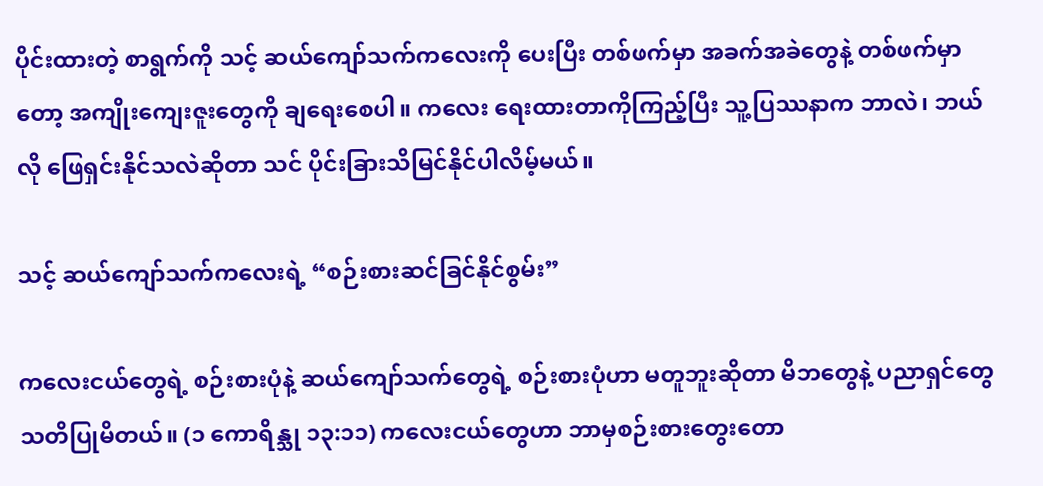ပိုင်းထားတဲ့ စာရွက်ကို သင့် ဆယ်ကျော်သက်ကလေးကို ပေးပြီး တစ်ဖက်မှာ အခက်အခဲတွေနဲ့ တစ်ဖက်မှာတော့ အကျိုးကျေးဇူးတွေကို ချရေးစေပါ။ ကလေး ရေးထားတာကိုကြည့်ပြီး သူ့ပြဿနာက ဘာလဲ၊ ဘယ်လို ဖြေရှင်းနိုင်သလဲဆိုတာ သင် ပိုင်းခြားသိမြင်နိုင်ပါလိမ့်မယ်။

သင့် ဆယ်ကျော်သက်ကလေးရဲ့ “စဉ်းစားဆင်ခြင်နိုင်စွမ်း”

ကလေးငယ်တွေရဲ့ စဉ်းစားပုံနဲ့ ဆယ်ကျော်သက်တွေရဲ့ စဉ်းစားပုံဟာ မတူဘူးဆိုတာ မိဘတွေနဲ့ ပညာရှင်တွေ သတိပြုမိတယ်။ (၁ ကောရိန္သု ၁၃:၁၁) ကလေးငယ်တွေဟာ ဘာမှစဉ်းစားတွေးတော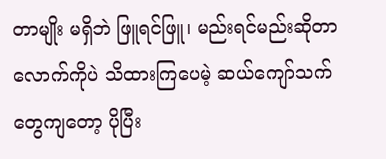တာမျိုး မရှိဘဲ ဖြူရင်ဖြူ၊ မည်းရင်မည်းဆိုတာလောက်ကိုပဲ သိထားကြပေမဲ့ ဆယ်ကျော်သက်တွေကျတော့ ပိုပြီး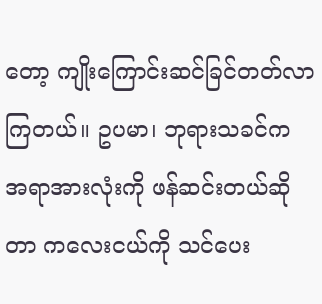တော့ ကျိုးကြောင်းဆင်ခြင်တတ်လာကြတယ်။ ဥပမာ၊ ဘုရားသခင်က အရာအားလုံးကို ဖန်ဆင်းတယ်ဆိုတာ ကလေးငယ်ကို သင်ပေး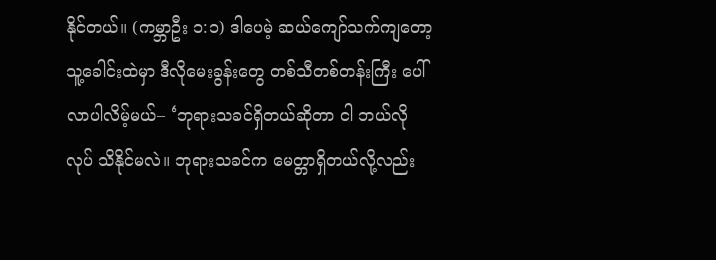နိုင်တယ်။ (ကမ္ဘာဦး ၁:၁) ဒါပေမဲ့ ဆယ်ကျော်သက်ကျတော့ သူ့ခေါင်းထဲမှာ ဒီလိုမေးခွန်းတွေ တစ်သီတစ်တန်းကြီး ပေါ်လာပါလိမ့်မယ်– ‘ဘုရားသခင်ရှိတယ်ဆိုတာ ငါ ဘယ်လိုလုပ် သိနိုင်မလဲ။ ဘုရားသခင်က မေတ္တာရှိတယ်လို့လည်း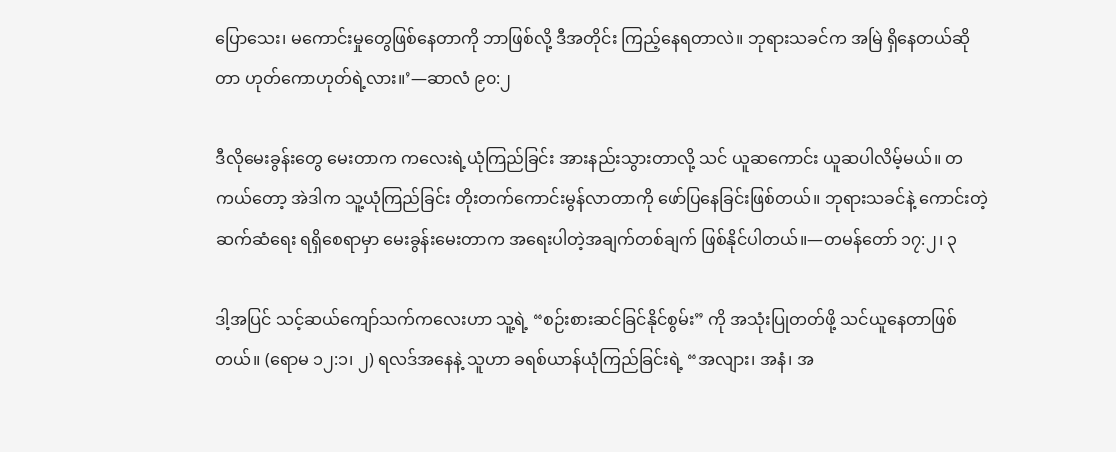ပြောသေး၊ မကောင်းမှုတွေဖြစ်နေတာကို ဘာဖြစ်လို့ ဒီအတိုင်း ကြည့်နေရတာလဲ။ ဘုရားသခင်က အမြဲ ရှိနေတယ်ဆိုတာ ဟုတ်ကောဟုတ်ရဲ့လား။’—ဆာလံ ၉၀:၂

ဒီလိုမေးခွန်းတွေ မေးတာက ကလေးရဲ့ယုံကြည်ခြင်း အားနည်းသွားတာလို့ သင် ယူဆကောင်း ယူဆပါလိမ့်မယ်။ တကယ်တော့ အဲဒါက သူ့ယုံကြည်ခြင်း တိုးတက်ကောင်းမွန်လာတာကို ဖော်ပြနေခြင်းဖြစ်တယ်။ ဘုရားသခင်နဲ့ ကောင်းတဲ့ဆက်ဆံရေး ရရှိစေရာမှာ မေးခွန်းမေးတာက အရေးပါတဲ့အချက်တစ်ချက် ဖြစ်နိုင်ပါတယ်။—တမန်တော် ၁၇:၂၊ ၃

ဒါ့အပြင် သင့်ဆယ်ကျော်သက်ကလေးဟာ သူ့ရဲ့ “စဉ်းစားဆင်ခြင်နိုင်စွမ်း” ကို အသုံးပြုတတ်ဖို့ သင်ယူနေတာဖြစ်တယ်။ (ရောမ ၁၂:၁၊ ၂) ရလဒ်အနေနဲ့ သူဟာ ခရစ်ယာန်ယုံကြည်ခြင်းရဲ့ “အလျား၊ အနံ၊ အ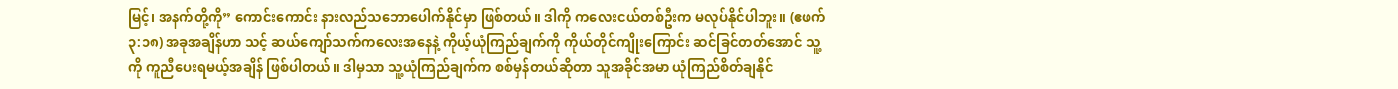မြင့်၊ အနက်တို့ကို” ကောင်းကောင်း နားလည်သဘောပေါက်နိုင်မှာ ဖြစ်တယ်။ ဒါကို ကလေးငယ်တစ်ဦးက မလုပ်နိုင်ပါဘူး။ (ဧဖက် ၃:၁၈) အခုအချိန်ဟာ သင့် ဆယ်ကျော်သက်ကလေးအနေနဲ့ ကိုယ့်ယုံကြည်ချက်ကို ကိုယ်တိုင်ကျိုးကြောင်း ဆင်ခြင်တတ်အောင် သူ့ကို ကူညီပေးရမယ့်အချိန် ဖြစ်ပါတယ်။ ဒါမှသာ သူ့ယုံကြည်ချက်က စစ်မှန်တယ်ဆိုတာ သူအခိုင်အမာ ယုံကြည်စိတ်ချနိုင်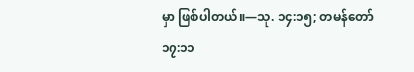မှာ ဖြစ်ပါတယ်။—သု. ၁၄:၁၅; တမန်တော် ၁၇:၁၁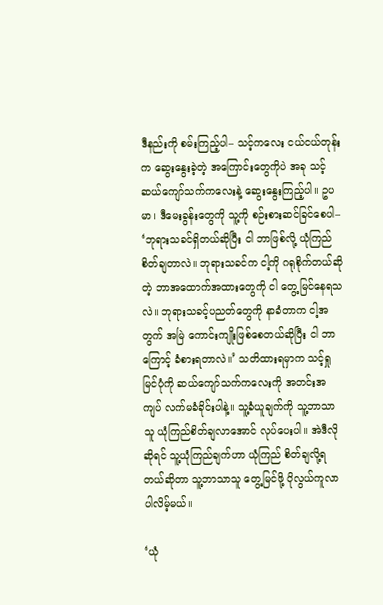ဒီနည်းကို စမ်းကြည့်ပါ– သင့်ကလေး ငယ်ငယ်တုန်းက ဆွေးနွေးခဲ့တဲ့ အကြောင်းတွေကိုပဲ အခု သင့် ဆယ်ကျော်သက်ကလေးနဲ့ ဆွေးနွေးကြည့်ပါ။ ဥပမာ၊ ဒီမေးခွန်းတွေကို သူ့ကို စဉ်းစားဆင်ခြင်စေပါ– ‘ဘုရားသခင်ရှိတယ်ဆိုပြီး ငါ ဘာဖြစ်လို့ ယုံကြည်စိတ်ချတာလဲ။ ဘုရားသခင်က ငါ့ကို ဂရုစိုက်တယ်ဆိုတဲ့ ဘာအထောက်အထားတွေကို ငါ တွေ့မြင်နေရသလဲ။ ဘုရားသခင့်ပညတ်တွေကို နာခံတာက ငါ့အတွက် အမြဲ ကောင်းကျိုးဖြစ်စေတယ်ဆိုပြီး ငါ ဘာကြောင့် ခံစားရတာလဲ။’ သတိထားရမှာက သင့်ရှုမြင်ပုံကို ဆယ်ကျော်သက်ကလေးကို အတင်းအကျပ် လက်မခံခိုင်းပါနဲ့။ သူ့ခံယူချက်ကို သူ့ဘာသာသူ ယုံကြည်စိတ်ချလာအောင် လုပ်ပေးပါ။ အဲဒီလိုဆိုရင် သူ့ယုံကြည်ချက်ဟာ ယုံကြည် စိတ်ချလို့ရတယ်ဆိုတာ သူ့ဘာသာသူ တွေ့မြင်ဖို့ ပိုလွယ်ကူလာပါလိမ့်မယ်။

‘ယုံ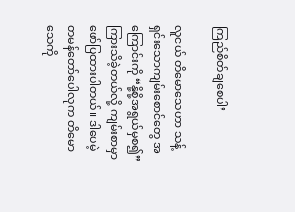ကြည်စိတ်ချစေပါ’

လူငယ် တိမောသေဟာ သန့်ရှင်းသောကျမ်းစောင်တွေ အကြောင်းကို “နို့စို့အရွယ်မှစ၍” ကြားသိခဲ့တယ်လို့ ကျမ်းစာမှာ ဖော်ပြထားပါတယ်။ ဒါပေမဲ့ တမန်တော်ပေါလုက တိမောသေကို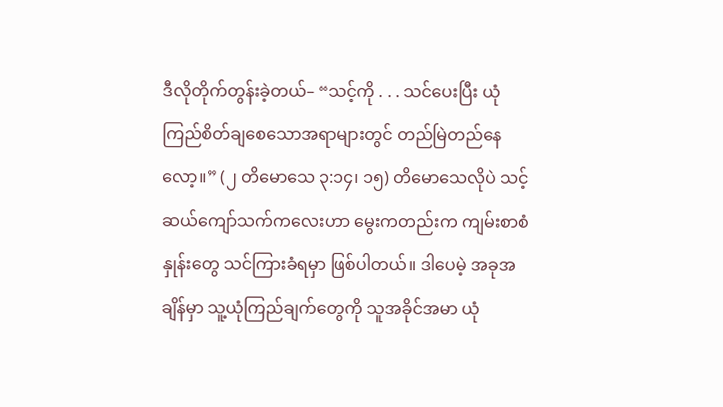ဒီလိုတိုက်တွန်းခဲ့တယ်– “သင့်ကို . . . သင်ပေးပြီး ယုံကြည်စိတ်ချစေသောအရာများတွင် တည်မြဲတည်နေလော့။” (၂ တိမောသေ ၃:၁၄၊ ၁၅) တိမောသေလိုပဲ သင့် ဆယ်ကျော်သက်ကလေးဟာ မွေးကတည်းက ကျမ်းစာစံနှုန်းတွေ သင်ကြားခံရမှာ ဖြစ်ပါတယ်။ ဒါပေမဲ့ အခုအချိန်မှာ သူ့ယုံကြည်ချက်တွေကို သူအခိုင်အမာ ယုံ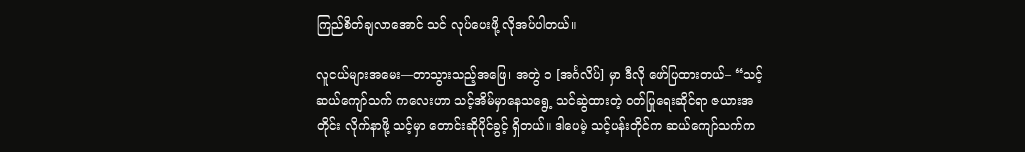ကြည်စိတ်ချလာအောင် သင် လုပ်ပေးဖို့ လိုအပ်ပါတယ်။

လူငယ်များအမေး—တာသွားသည့်အဖြေ၊ အတွဲ ၁ [အင်္ဂလိပ်] မှာ ဒီလို ဖော်ပြထားတယ်– “သင့်ဆယ်ကျော်သက် ကလေးဟာ သင့်အိမ်မှာနေသရွေ့ သင်ဆွဲထားတဲ့ ဝတ်ပြုရေးဆိုင်ရာ ဇယားအတိုင်း လိုက်နာဖို့ သင့်မှာ တောင်းဆိုပိုင်ခွင့် ရှိတယ်။ ဒါပေမဲ့ သင့်ပန်းတိုင်က ဆယ်ကျော်သက်က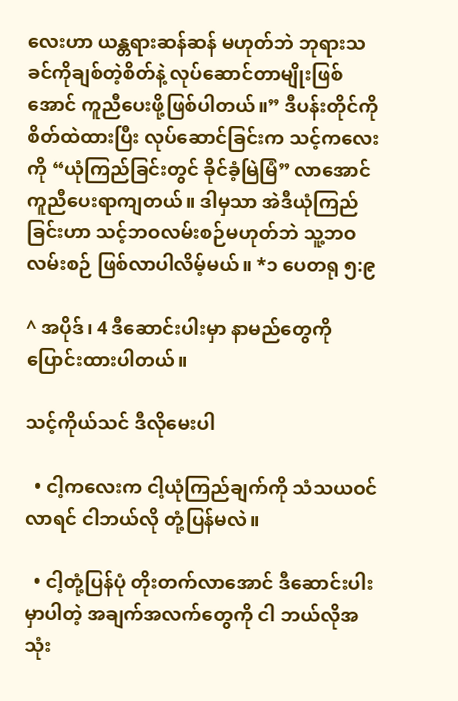လေးဟာ ယန္တရားဆန်ဆန် မဟုတ်ဘဲ ဘုရားသခင်ကိုချစ်တဲ့စိတ်နဲ့ လုပ်ဆောင်တာမျိုးဖြစ်အောင် ကူညီပေးဖို့ဖြစ်ပါတယ်။” ဒီပန်းတိုင်ကို စိတ်ထဲထားပြီး လုပ်ဆောင်ခြင်းက သင့်ကလေးကို “ယုံကြည်ခြင်းတွင် ခိုင်ခံ့မြဲမြံ” လာအောင် ကူညီပေးရာကျတယ်။ ဒါမှသာ အဲဒီယုံကြည်ခြင်းဟာ သင့်ဘဝလမ်းစဉ်မဟုတ်ဘဲ သူ့ဘဝလမ်းစဉ် ဖြစ်လာပါလိမ့်မယ်။ *၁ ပေတရု ၅:၉

^ အပိုဒ်၊ 4 ဒီဆောင်းပါးမှာ နာမည်တွေကို ပြောင်းထားပါတယ်။

သင့်ကိုယ်သင် ဒီလိုမေးပါ

  • ငါ့ကလေးက ငါ့ယုံကြည်ချက်ကို သံသယဝင်လာရင် ငါဘယ်လို တုံ့ပြန်မလဲ။

  • ငါ့တုံ့ပြန်ပုံ တိုးတက်လာအောင် ဒီဆောင်းပါးမှာပါတဲ့ အချက်အလက်တွေကို ငါ ဘယ်လိုအသုံး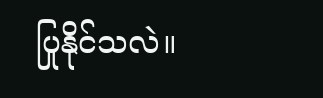ပြုနိုင်သလဲ။